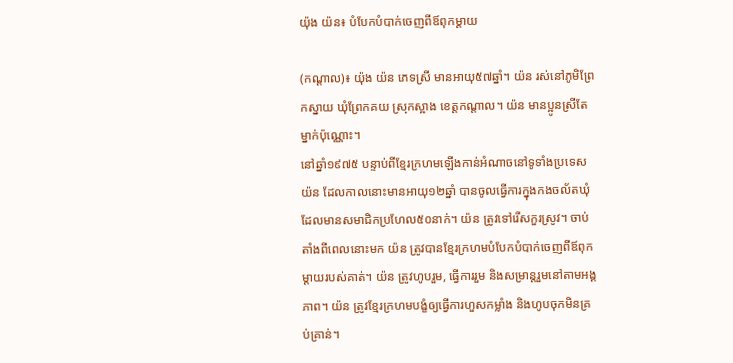យ៉ុង យ៉ន៖ បំបែកបំបាក់ចេញពីឪពុកម្ដាយ

(កណ្ដាល)៖ យ៉ុង យ៉ន ភេទស្រី មានអាយុ៥៧ឆ្នាំ។ យ៉ន រស់នៅភូមិព្រែកស្នាយ ឃុំព្រែកគយ ស្រុកស្អាង ខេត្តកណ្ដាល។ យ៉ន មានប្អូនស្រីតែម្នាក់ប៉ុណ្ណោះ។
នៅឆ្នាំ១៩៧៥ បន្ទាប់ពីខ្មែរក្រហមឡើងកាន់អំណាចនៅទូទាំងប្រទេស យ៉ន ដែលកាលនោះមានអាយុ១២ឆ្នាំ បានចូលធ្វើការក្នុងកងចល័តឃុំ ដែលមានសមាជិកប្រហែល៥០នាក់។ យ៉ន ត្រូវទៅរើសកួរស្រូវ។ ចាប់តាំងពីពេលនោះមក យ៉ន ត្រូវបានខ្មែរក្រហមបំបែកបំបាក់ចេញពីឪពុកម្ដាយរបស់គាត់។ យ៉ន ត្រូវហូបរួម, ធ្វើការរួម និងសម្រាន្តរួមនៅតាមអង្គភាព។ យ៉ន ត្រូវខ្មែរក្រហមបង្ខំឲ្យធ្វើការហួសកម្លាំង និងហូបចុកមិនគ្រប់គ្រាន់។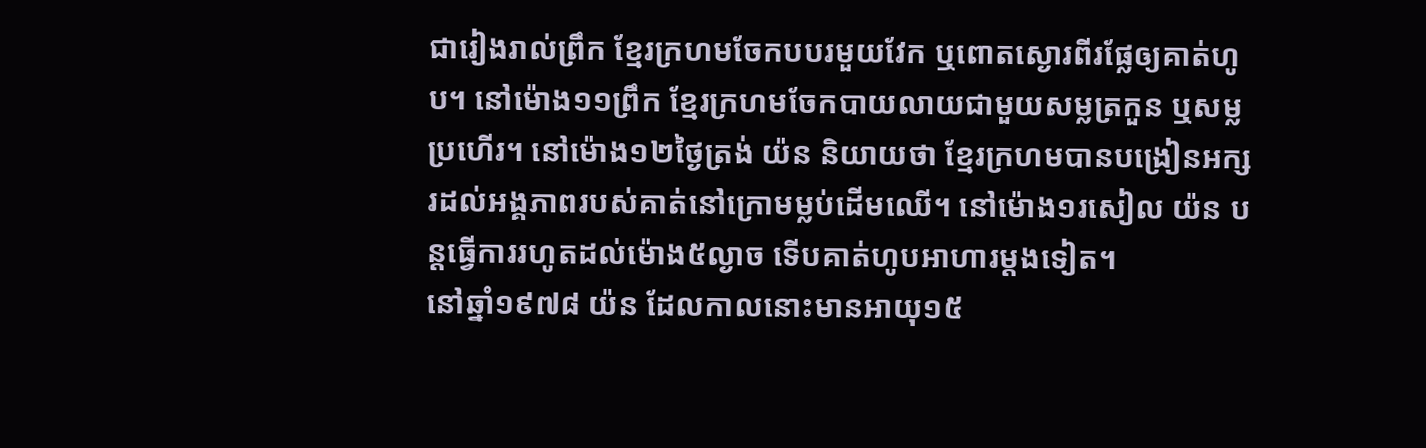ជារៀងរាល់ព្រឹក ខ្មែរក្រហមចែកបបរមួយវែក ឬពោតស្ងោរពីរផ្លែឲ្យគាត់ហូប។ នៅម៉ោង១១ព្រឹក ខ្មែរក្រហមចែកបាយលាយជាមួយសម្លត្រកួន ឬសម្លប្រហើរ។ នៅម៉ោង១២ថ្ងៃត្រង់ យ៉ន និយាយថា ខ្មែរក្រហមបានបង្រៀនអក្សរដល់អង្គភាពរបស់គាត់នៅក្រោមម្លប់ដើមឈើ។ នៅម៉ោង១រសៀល យ៉ន បន្តធ្វើការរហូតដល់ម៉ោង៥ល្ងាច ទើបគាត់ហូបអាហារម្តងទៀត។
នៅឆ្នាំ១៩៧៨ យ៉ន ដែលកាលនោះមានអាយុ១៥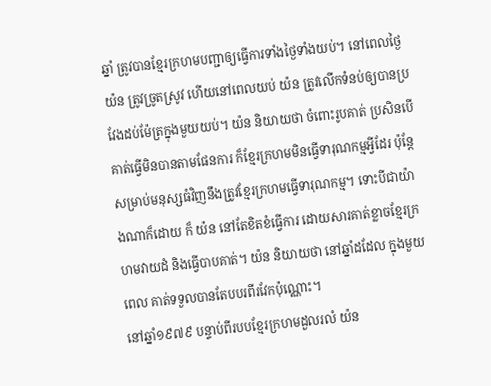ឆ្នាំ ត្រូវបានខ្មែរក្រហមបញ្ជាឲ្យធ្វើការទាំងថ្ងៃទាំងយប់។ នៅពេលថ្ងៃ យ៉ន ត្រូវច្រូតស្រូវ ហើយនៅពេលយប់ យ៉ន ត្រូវលើកទំនប់ឲ្យបានប្រវែងដប់ម៉ែត្រក្នុងមួយយប់។ យ៉ន និយាយថា ចំពោះរូបគាត់ ប្រសិនបើគាត់ធ្វើមិនបានតាមផែនការ ក៏ខ្មែរក្រហមមិនធ្វើទារុណកម្មអ្វីដែរ ប៉ុន្តែសម្រាប់មនុស្សធំវិញនឹងត្រូវខ្មែរក្រហមធ្វើទារុណកម្ម។ ទោះបីជាយ៉ាងណាក៏ដោយ ក៏ យ៉ន នៅតែខិតខំធ្វើការ ដោយសារគាត់ខ្លាចខ្មែរក្រហមវាយដំ និងធ្វើបាបគាត់។ យ៉ន និយាយថា នៅឆ្នាំដដែល ក្នុងមួយពេល គាត់ទទួលបានតែបបរពីរវែកប៉ុណ្ណោះ។
នៅឆ្នាំ១៩៧៩ បន្ទាប់ពីរបបខ្មែរក្រហមដួលរលំ យ៉ន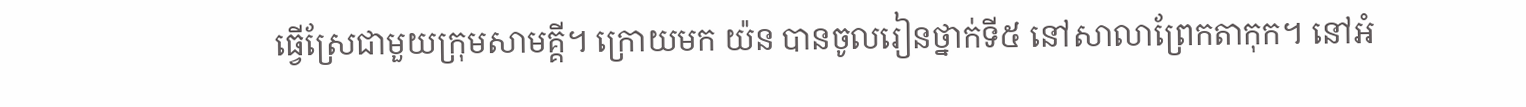ធ្វើស្រែជាមួយក្រុមសាមគ្គី។ ក្រោយមក យ៉ន បានចូលរៀនថ្នាក់ទី៥ នៅសាលាព្រែកតាកុក។ នៅអំ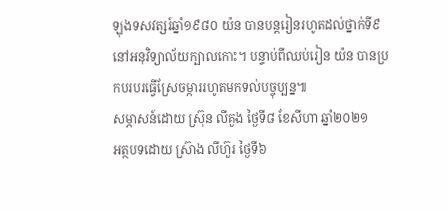ឡុងទសវត្សរ៍ឆ្នាំ១៩៨០ យ៉ន បានបន្តរៀនរហូតដល់ថ្នាក់ទី៩ នៅអនុវិទ្យាល័យក្បាលកោះ។ បន្ទាប់ពីឈប់រៀន យ៉ន បានប្រកបរបរធ្វើស្រែចម្ការរហូតមកទល់បច្ចុប្បន្ន៕
សម្ភាសន៍ដោយ ស្រ៊ុន លីគួង ថ្ងៃទី៨ ខែសីហា ឆ្នាំ២០២១
អត្ថបទដោយ ស្រ៊ាង លីហ៊ួរ ថ្ងៃទី៦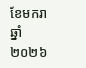ខែមករា ឆ្នាំ២០២៦